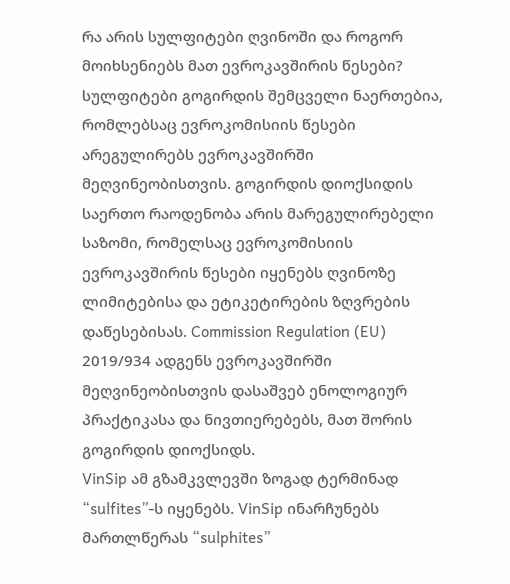რა არის სულფიტები ღვინოში და როგორ მოიხსენიებს მათ ევროკავშირის წესები?
სულფიტები გოგირდის შემცველი ნაერთებია, რომლებსაც ევროკომისიის წესები არეგულირებს ევროკავშირში მეღვინეობისთვის. გოგირდის დიოქსიდის საერთო რაოდენობა არის მარეგულირებელი საზომი, რომელსაც ევროკომისიის ევროკავშირის წესები იყენებს ღვინოზე ლიმიტებისა და ეტიკეტირების ზღვრების დაწესებისას. Commission Regulation (EU) 2019/934 ადგენს ევროკავშირში მეღვინეობისთვის დასაშვებ ენოლოგიურ პრაქტიკასა და ნივთიერებებს, მათ შორის გოგირდის დიოქსიდს.
VinSip ამ გზამკვლევში ზოგად ტერმინად “sulfites”-ს იყენებს. VinSip ინარჩუნებს მართლწერას “sulphites”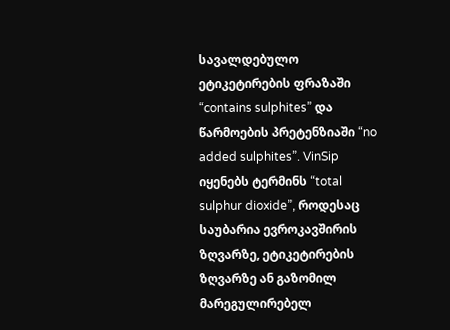სავალდებულო ეტიკეტირების ფრაზაში “contains sulphites” და წარმოების პრეტენზიაში “no added sulphites”. VinSip იყენებს ტერმინს “total sulphur dioxide”, როდესაც საუბარია ევროკავშირის ზღვარზე, ეტიკეტირების ზღვარზე ან გაზომილ მარეგულირებელ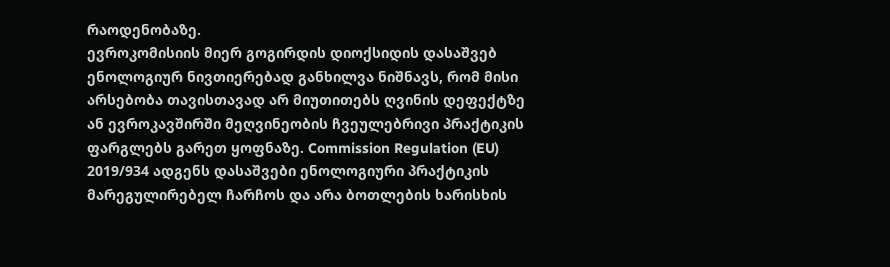რაოდენობაზე.
ევროკომისიის მიერ გოგირდის დიოქსიდის დასაშვებ ენოლოგიურ ნივთიერებად განხილვა ნიშნავს, რომ მისი არსებობა თავისთავად არ მიუთითებს ღვინის დეფექტზე ან ევროკავშირში მეღვინეობის ჩვეულებრივი პრაქტიკის ფარგლებს გარეთ ყოფნაზე. Commission Regulation (EU) 2019/934 ადგენს დასაშვები ენოლოგიური პრაქტიკის მარეგულირებელ ჩარჩოს და არა ბოთლების ხარისხის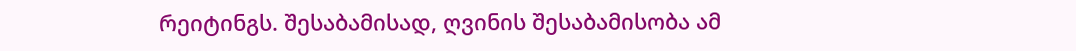რეიტინგს. შესაბამისად, ღვინის შესაბამისობა ამ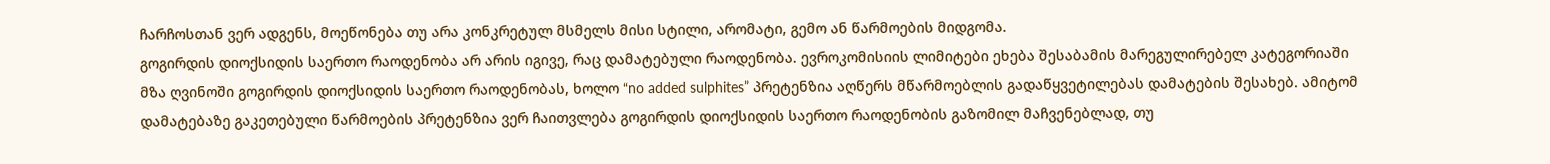ჩარჩოსთან ვერ ადგენს, მოეწონება თუ არა კონკრეტულ მსმელს მისი სტილი, არომატი, გემო ან წარმოების მიდგომა.
გოგირდის დიოქსიდის საერთო რაოდენობა არ არის იგივე, რაც დამატებული რაოდენობა. ევროკომისიის ლიმიტები ეხება შესაბამის მარეგულირებელ კატეგორიაში მზა ღვინოში გოგირდის დიოქსიდის საერთო რაოდენობას, ხოლო “no added sulphites” პრეტენზია აღწერს მწარმოებლის გადაწყვეტილებას დამატების შესახებ. ამიტომ დამატებაზე გაკეთებული წარმოების პრეტენზია ვერ ჩაითვლება გოგირდის დიოქსიდის საერთო რაოდენობის გაზომილ მაჩვენებლად, თუ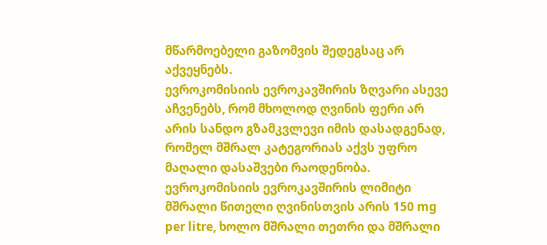მწარმოებელი გაზომვის შედეგსაც არ აქვეყნებს.
ევროკომისიის ევროკავშირის ზღვარი ასევე აჩვენებს, რომ მხოლოდ ღვინის ფერი არ არის სანდო გზამკვლევი იმის დასადგენად, რომელ მშრალ კატეგორიას აქვს უფრო მაღალი დასაშვები რაოდენობა. ევროკომისიის ევროკავშირის ლიმიტი მშრალი წითელი ღვინისთვის არის 150 mg per litre, ხოლო მშრალი თეთრი და მშრალი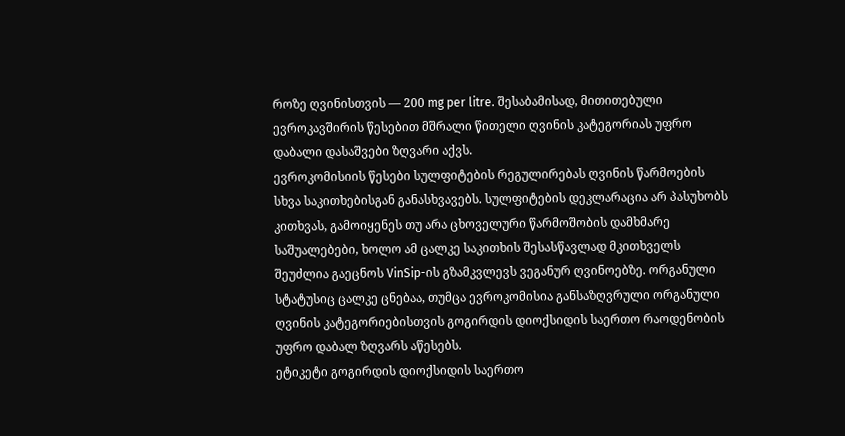როზე ღვინისთვის — 200 mg per litre. შესაბამისად, მითითებული ევროკავშირის წესებით მშრალი წითელი ღვინის კატეგორიას უფრო დაბალი დასაშვები ზღვარი აქვს.
ევროკომისიის წესები სულფიტების რეგულირებას ღვინის წარმოების სხვა საკითხებისგან განასხვავებს. სულფიტების დეკლარაცია არ პასუხობს კითხვას, გამოიყენეს თუ არა ცხოველური წარმოშობის დამხმარე საშუალებები, ხოლო ამ ცალკე საკითხის შესასწავლად მკითხველს შეუძლია გაეცნოს VinSip-ის გზამკვლევს ვეგანურ ღვინოებზე. ორგანული სტატუსიც ცალკე ცნებაა, თუმცა ევროკომისია განსაზღვრული ორგანული ღვინის კატეგორიებისთვის გოგირდის დიოქსიდის საერთო რაოდენობის უფრო დაბალ ზღვარს აწესებს.
ეტიკეტი გოგირდის დიოქსიდის საერთო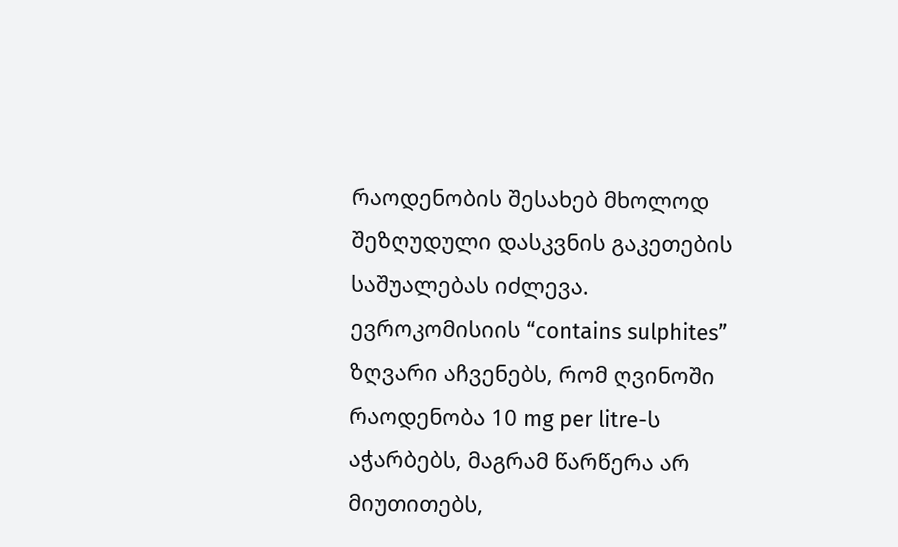რაოდენობის შესახებ მხოლოდ შეზღუდული დასკვნის გაკეთების საშუალებას იძლევა. ევროკომისიის “contains sulphites” ზღვარი აჩვენებს, რომ ღვინოში რაოდენობა 10 mg per litre-ს აჭარბებს, მაგრამ წარწერა არ მიუთითებს,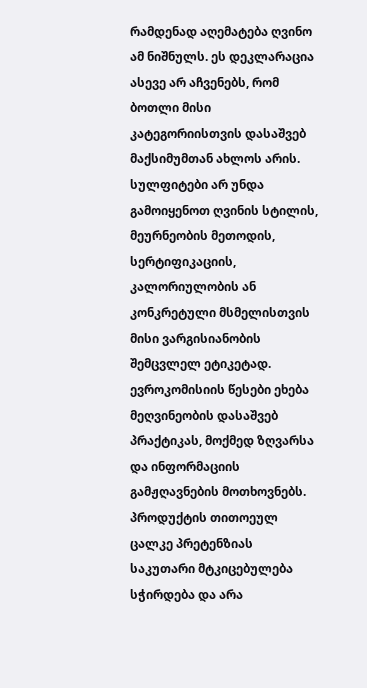რამდენად აღემატება ღვინო ამ ნიშნულს. ეს დეკლარაცია ასევე არ აჩვენებს, რომ ბოთლი მისი კატეგორიისთვის დასაშვებ მაქსიმუმთან ახლოს არის.
სულფიტები არ უნდა გამოიყენოთ ღვინის სტილის, მეურნეობის მეთოდის, სერტიფიკაციის, კალორიულობის ან კონკრეტული მსმელისთვის მისი ვარგისიანობის შემცვლელ ეტიკეტად. ევროკომისიის წესები ეხება მეღვინეობის დასაშვებ პრაქტიკას, მოქმედ ზღვარსა და ინფორმაციის გამჟღავნების მოთხოვნებს. პროდუქტის თითოეულ ცალკე პრეტენზიას საკუთარი მტკიცებულება სჭირდება და არა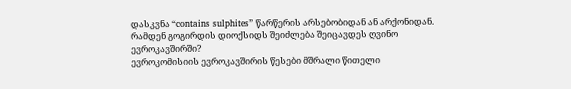დასკვნა “contains sulphites” წარწერის არსებობიდან ან არქონიდან.
რამდენ გოგირდის დიოქსიდს შეიძლება შეიცავდეს ღვინო ევროკავშირში?
ევროკომისიის ევროკავშირის წესები მშრალი წითელი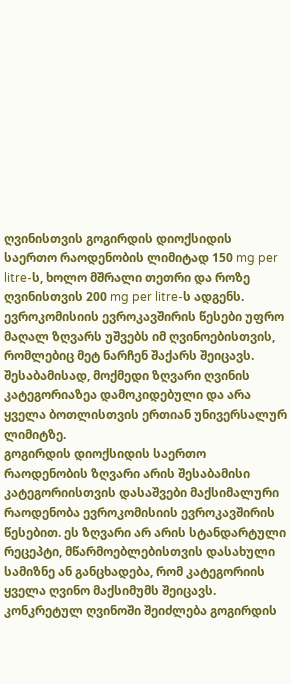ღვინისთვის გოგირდის დიოქსიდის საერთო რაოდენობის ლიმიტად 150 mg per litre-ს, ხოლო მშრალი თეთრი და როზე ღვინისთვის 200 mg per litre-ს ადგენს. ევროკომისიის ევროკავშირის წესები უფრო მაღალ ზღვარს უშვებს იმ ღვინოებისთვის, რომლებიც მეტ ნარჩენ შაქარს შეიცავს. შესაბამისად, მოქმედი ზღვარი ღვინის კატეგორიაზეა დამოკიდებული და არა ყველა ბოთლისთვის ერთიან უნივერსალურ ლიმიტზე.
გოგირდის დიოქსიდის საერთო რაოდენობის ზღვარი არის შესაბამისი კატეგორიისთვის დასაშვები მაქსიმალური რაოდენობა ევროკომისიის ევროკავშირის წესებით. ეს ზღვარი არ არის სტანდარტული რეცეპტი, მწარმოებლებისთვის დასახული სამიზნე ან განცხადება, რომ კატეგორიის ყველა ღვინო მაქსიმუმს შეიცავს. კონკრეტულ ღვინოში შეიძლება გოგირდის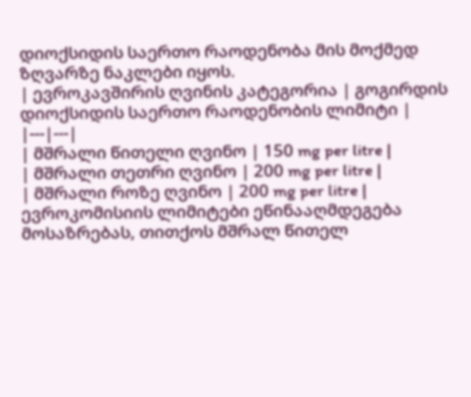დიოქსიდის საერთო რაოდენობა მის მოქმედ ზღვარზე ნაკლები იყოს.
| ევროკავშირის ღვინის კატეგორია | გოგირდის დიოქსიდის საერთო რაოდენობის ლიმიტი |
|---|---|
| მშრალი წითელი ღვინო | 150 mg per litre |
| მშრალი თეთრი ღვინო | 200 mg per litre |
| მშრალი როზე ღვინო | 200 mg per litre |
ევროკომისიის ლიმიტები ეწინააღმდეგება მოსაზრებას, თითქოს მშრალ წითელ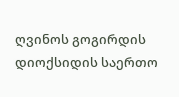ღვინოს გოგირდის დიოქსიდის საერთო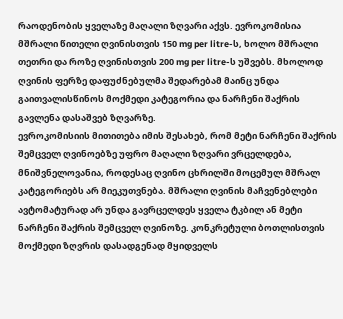რაოდენობის ყველაზე მაღალი ზღვარი აქვს. ევროკომისია მშრალი წითელი ღვინისთვის 150 mg per litre-ს, ხოლო მშრალი თეთრი და როზე ღვინისთვის 200 mg per litre-ს უშვებს. მხოლოდ ღვინის ფერზე დაფუძნებულმა შედარებამ მაინც უნდა გაითვალისწინოს მოქმედი კატეგორია და ნარჩენი შაქრის გავლენა დასაშვებ ზღვარზე.
ევროკომისიის მითითება იმის შესახებ, რომ მეტი ნარჩენი შაქრის შემცველ ღვინოებზე უფრო მაღალი ზღვარი ვრცელდება, მნიშვნელოვანია, როდესაც ღვინო ცხრილში მოცემულ მშრალ კატეგორიებს არ მიეკუთვნება. მშრალი ღვინის მაჩვენებლები ავტომატურად არ უნდა გავრცელდეს ყველა ტკბილ ან მეტი ნარჩენი შაქრის შემცველ ღვინოზე. კონკრეტული ბოთლისთვის მოქმედი ზღვრის დასადგენად მყიდველს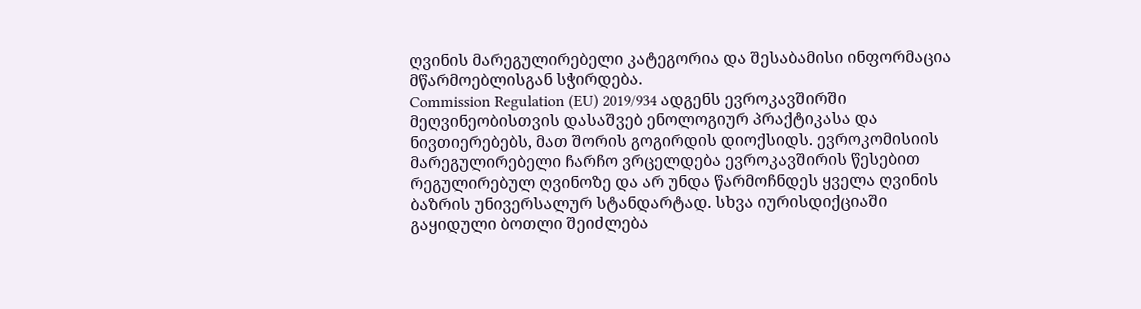ღვინის მარეგულირებელი კატეგორია და შესაბამისი ინფორმაცია მწარმოებლისგან სჭირდება.
Commission Regulation (EU) 2019/934 ადგენს ევროკავშირში მეღვინეობისთვის დასაშვებ ენოლოგიურ პრაქტიკასა და ნივთიერებებს, მათ შორის გოგირდის დიოქსიდს. ევროკომისიის მარეგულირებელი ჩარჩო ვრცელდება ევროკავშირის წესებით რეგულირებულ ღვინოზე და არ უნდა წარმოჩნდეს ყველა ღვინის ბაზრის უნივერსალურ სტანდარტად. სხვა იურისდიქციაში გაყიდული ბოთლი შეიძლება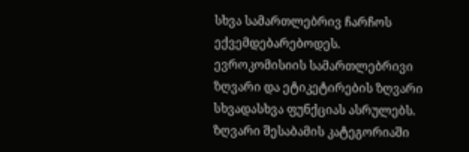სხვა სამართლებრივ ჩარჩოს ექვემდებარებოდეს.
ევროკომისიის სამართლებრივი ზღვარი და ეტიკეტირების ზღვარი სხვადასხვა ფუნქციას ასრულებს. ზღვარი შესაბამის კატეგორიაში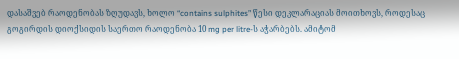დასაშვებ რაოდენობას ზღუდავს, ხოლო “contains sulphites” წესი დეკლარაციას მოითხოვს, როდესაც გოგირდის დიოქსიდის საერთო რაოდენობა 10 mg per litre-ს აჭარბებს. ამიტომ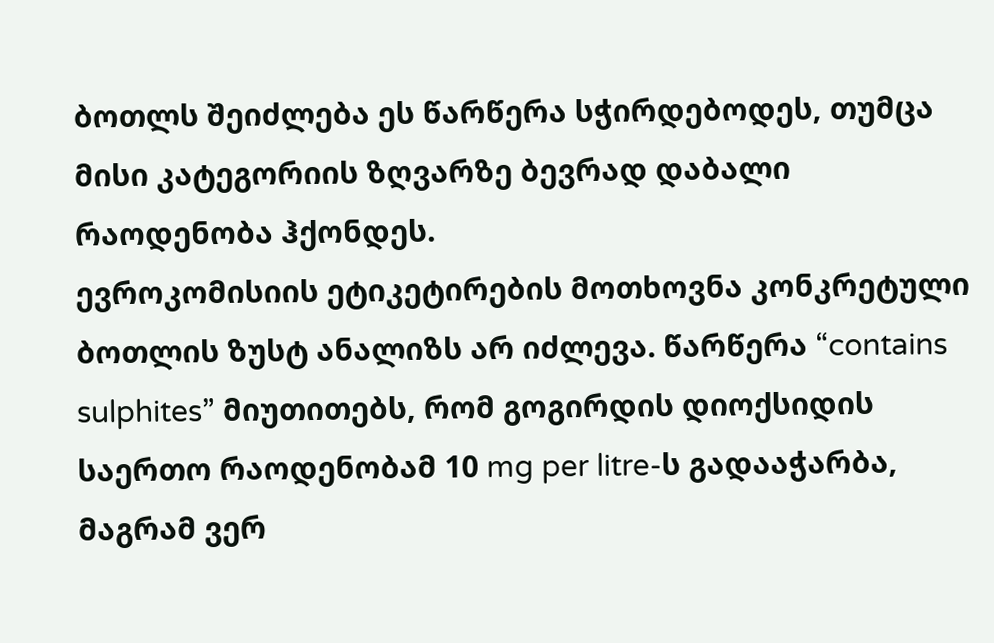ბოთლს შეიძლება ეს წარწერა სჭირდებოდეს, თუმცა მისი კატეგორიის ზღვარზე ბევრად დაბალი რაოდენობა ჰქონდეს.
ევროკომისიის ეტიკეტირების მოთხოვნა კონკრეტული ბოთლის ზუსტ ანალიზს არ იძლევა. წარწერა “contains sulphites” მიუთითებს, რომ გოგირდის დიოქსიდის საერთო რაოდენობამ 10 mg per litre-ს გადააჭარბა, მაგრამ ვერ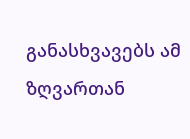განასხვავებს ამ ზღვართან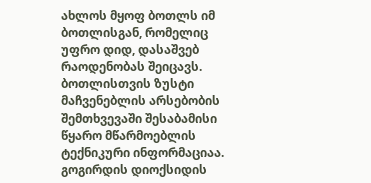ახლოს მყოფ ბოთლს იმ ბოთლისგან, რომელიც უფრო დიდ, დასაშვებ რაოდენობას შეიცავს. ბოთლისთვის ზუსტი მაჩვენებლის არსებობის შემთხვევაში შესაბამისი წყარო მწარმოებლის ტექნიკური ინფორმაციაა.
გოგირდის დიოქსიდის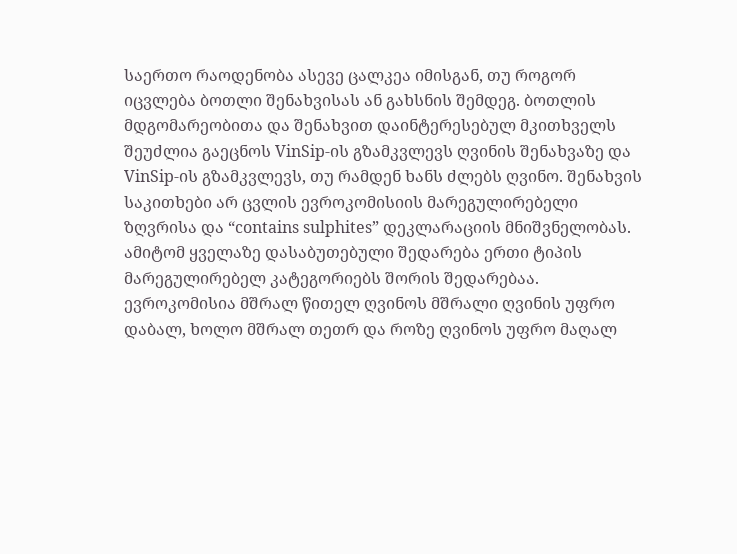საერთო რაოდენობა ასევე ცალკეა იმისგან, თუ როგორ იცვლება ბოთლი შენახვისას ან გახსნის შემდეგ. ბოთლის მდგომარეობითა და შენახვით დაინტერესებულ მკითხველს შეუძლია გაეცნოს VinSip-ის გზამკვლევს ღვინის შენახვაზე და VinSip-ის გზამკვლევს, თუ რამდენ ხანს ძლებს ღვინო. შენახვის საკითხები არ ცვლის ევროკომისიის მარეგულირებელი ზღვრისა და “contains sulphites” დეკლარაციის მნიშვნელობას.
ამიტომ ყველაზე დასაბუთებული შედარება ერთი ტიპის მარეგულირებელ კატეგორიებს შორის შედარებაა. ევროკომისია მშრალ წითელ ღვინოს მშრალი ღვინის უფრო დაბალ, ხოლო მშრალ თეთრ და როზე ღვინოს უფრო მაღალ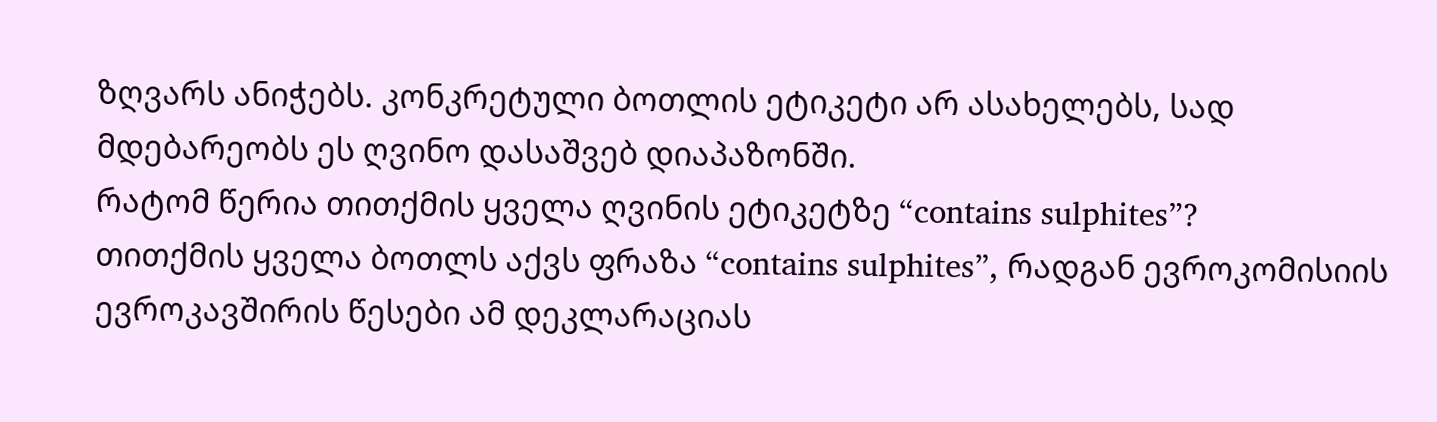ზღვარს ანიჭებს. კონკრეტული ბოთლის ეტიკეტი არ ასახელებს, სად მდებარეობს ეს ღვინო დასაშვებ დიაპაზონში.
რატომ წერია თითქმის ყველა ღვინის ეტიკეტზე “contains sulphites”?
თითქმის ყველა ბოთლს აქვს ფრაზა “contains sulphites”, რადგან ევროკომისიის ევროკავშირის წესები ამ დეკლარაციას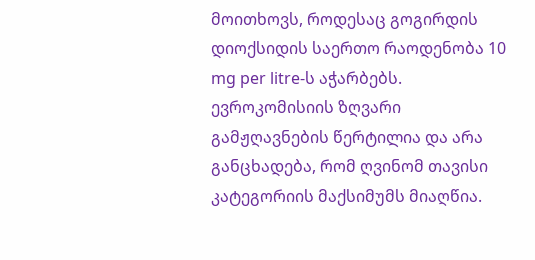მოითხოვს, როდესაც გოგირდის დიოქსიდის საერთო რაოდენობა 10 mg per litre-ს აჭარბებს. ევროკომისიის ზღვარი გამჟღავნების წერტილია და არა განცხადება, რომ ღვინომ თავისი კატეგორიის მაქსიმუმს მიაღწია.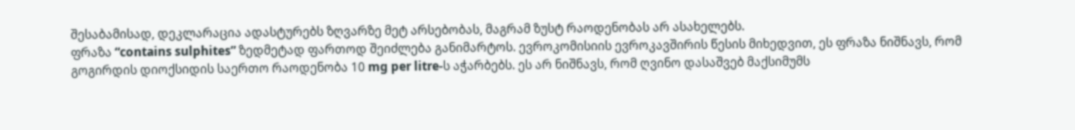შესაბამისად, დეკლარაცია ადასტურებს ზღვარზე მეტ არსებობას, მაგრამ ზუსტ რაოდენობას არ ასახელებს.
ფრაზა “contains sulphites” ზედმეტად ფართოდ შეიძლება განიმარტოს. ევროკომისიის ევროკავშირის წესის მიხედვით, ეს ფრაზა ნიშნავს, რომ გოგირდის დიოქსიდის საერთო რაოდენობა 10 mg per litre-ს აჭარბებს. ეს არ ნიშნავს, რომ ღვინო დასაშვებ მაქსიმუმს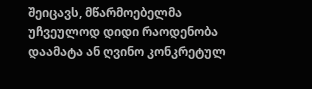შეიცავს, მწარმოებელმა უჩვეულოდ დიდი რაოდენობა დაამატა ან ღვინო კონკრეტულ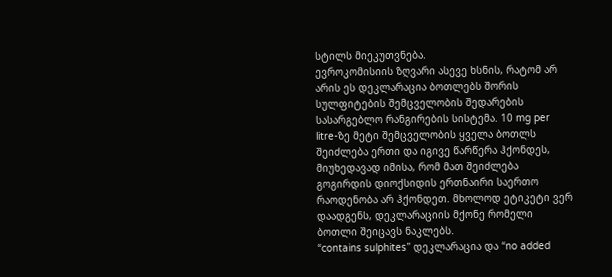სტილს მიეკუთვნება.
ევროკომისიის ზღვარი ასევე ხსნის, რატომ არ არის ეს დეკლარაცია ბოთლებს შორის სულფიტების შემცველობის შედარების სასარგებლო რანგირების სისტემა. 10 mg per litre-ზე მეტი შემცველობის ყველა ბოთლს შეიძლება ერთი და იგივე წარწერა ჰქონდეს, მიუხედავად იმისა, რომ მათ შეიძლება გოგირდის დიოქსიდის ერთნაირი საერთო რაოდენობა არ ჰქონდეთ. მხოლოდ ეტიკეტი ვერ დაადგენს, დეკლარაციის მქონე რომელი ბოთლი შეიცავს ნაკლებს.
“contains sulphites” დეკლარაცია და “no added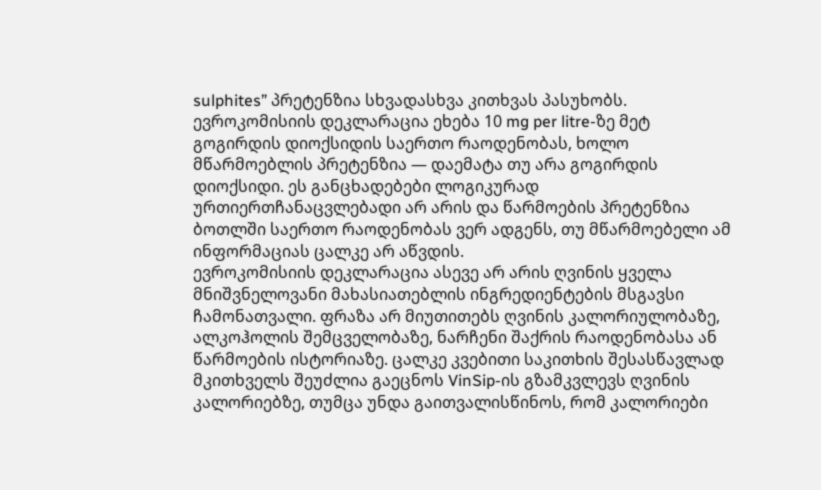sulphites” პრეტენზია სხვადასხვა კითხვას პასუხობს. ევროკომისიის დეკლარაცია ეხება 10 mg per litre-ზე მეტ გოგირდის დიოქსიდის საერთო რაოდენობას, ხოლო მწარმოებლის პრეტენზია — დაემატა თუ არა გოგირდის დიოქსიდი. ეს განცხადებები ლოგიკურად ურთიერთჩანაცვლებადი არ არის და წარმოების პრეტენზია ბოთლში საერთო რაოდენობას ვერ ადგენს, თუ მწარმოებელი ამ ინფორმაციას ცალკე არ აწვდის.
ევროკომისიის დეკლარაცია ასევე არ არის ღვინის ყველა მნიშვნელოვანი მახასიათებლის ინგრედიენტების მსგავსი ჩამონათვალი. ფრაზა არ მიუთითებს ღვინის კალორიულობაზე, ალკოჰოლის შემცველობაზე, ნარჩენი შაქრის რაოდენობასა ან წარმოების ისტორიაზე. ცალკე კვებითი საკითხის შესასწავლად მკითხველს შეუძლია გაეცნოს VinSip-ის გზამკვლევს ღვინის კალორიებზე, თუმცა უნდა გაითვალისწინოს, რომ კალორიები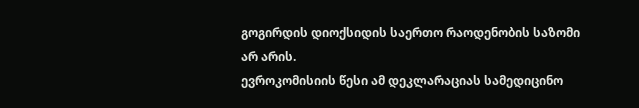გოგირდის დიოქსიდის საერთო რაოდენობის საზომი არ არის.
ევროკომისიის წესი ამ დეკლარაციას სამედიცინო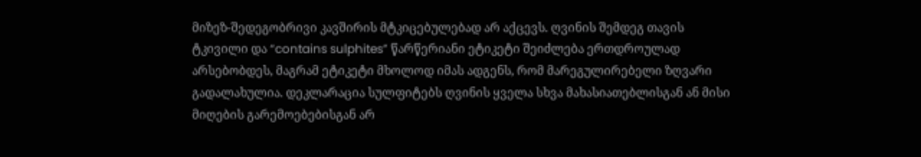მიზეზ-შედეგობრივი კავშირის მტკიცებულებად არ აქცევს. ღვინის შემდეგ თავის ტკივილი და “contains sulphites” წარწერიანი ეტიკეტი შეიძლება ერთდროულად არსებობდეს, მაგრამ ეტიკეტი მხოლოდ იმას ადგენს, რომ მარეგულირებელი ზღვარი გადალახულია. დეკლარაცია სულფიტებს ღვინის ყველა სხვა მახასიათებლისგან ან მისი მიღების გარემოებებისგან არ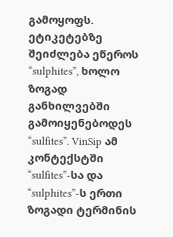გამოყოფს.
ეტიკეტებზე შეიძლება ეწეროს “sulphites”, ხოლო ზოგად განხილვებში გამოიყენებოდეს “sulfites”. VinSip ამ კონტექსტში “sulfites”-სა და “sulphites”-ს ერთი ზოგადი ტერმინის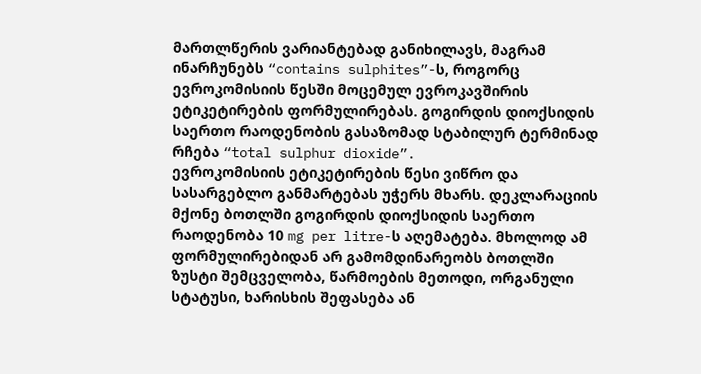მართლწერის ვარიანტებად განიხილავს, მაგრამ ინარჩუნებს “contains sulphites”-ს, როგორც ევროკომისიის წესში მოცემულ ევროკავშირის ეტიკეტირების ფორმულირებას. გოგირდის დიოქსიდის საერთო რაოდენობის გასაზომად სტაბილურ ტერმინად რჩება “total sulphur dioxide”.
ევროკომისიის ეტიკეტირების წესი ვიწრო და სასარგებლო განმარტებას უჭერს მხარს. დეკლარაციის მქონე ბოთლში გოგირდის დიოქსიდის საერთო რაოდენობა 10 mg per litre-ს აღემატება. მხოლოდ ამ ფორმულირებიდან არ გამომდინარეობს ბოთლში ზუსტი შემცველობა, წარმოების მეთოდი, ორგანული სტატუსი, ხარისხის შეფასება ან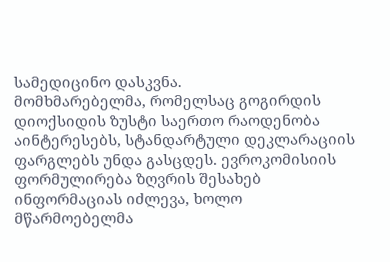სამედიცინო დასკვნა.
მომხმარებელმა, რომელსაც გოგირდის დიოქსიდის ზუსტი საერთო რაოდენობა აინტერესებს, სტანდარტული დეკლარაციის ფარგლებს უნდა გასცდეს. ევროკომისიის ფორმულირება ზღვრის შესახებ ინფორმაციას იძლევა, ხოლო მწარმოებელმა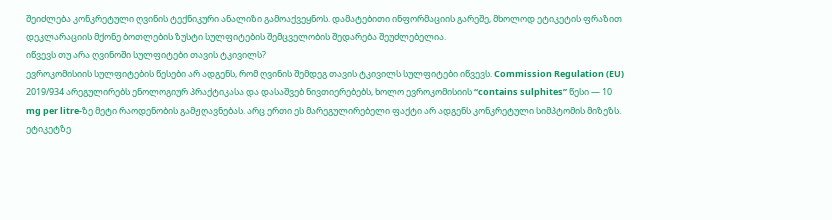შეიძლება კონკრეტული ღვინის ტექნიკური ანალიზი გამოაქვეყნოს. დამატებითი ინფორმაციის გარეშე, მხოლოდ ეტიკეტის ფრაზით დეკლარაციის მქონე ბოთლების ზუსტი სულფიტების შემცველობის შედარება შეუძლებელია.
იწვევს თუ არა ღვინოში სულფიტები თავის ტკივილს?
ევროკომისიის სულფიტების წესები არ ადგენს, რომ ღვინის შემდეგ თავის ტკივილს სულფიტები იწვევს. Commission Regulation (EU) 2019/934 არეგულირებს ენოლოგიურ პრაქტიკასა და დასაშვებ ნივთიერებებს, ხოლო ევროკომისიის “contains sulphites” წესი — 10 mg per litre-ზე მეტი რაოდენობის გამჟღავნებას. არც ერთი ეს მარეგულირებელი ფაქტი არ ადგენს კონკრეტული სიმპტომის მიზეზს.
ეტიკეტზე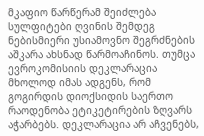მკაფიო წარწერამ შეიძლება სულფიტები ღვინის შემდეგ ნებისმიერი უსიამოვნო შეგრძნების აშკარა ახსნად წარმოაჩინოს. თუმცა ევროკომისიის დეკლარაცია მხოლოდ იმას ადგენს, რომ გოგირდის დიოქსიდის საერთო რაოდენობა ეტიკეტირების ზღვარს აჭარბებს. დეკლარაცია არ აჩვენებს,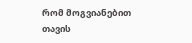რომ მოგვიანებით თავის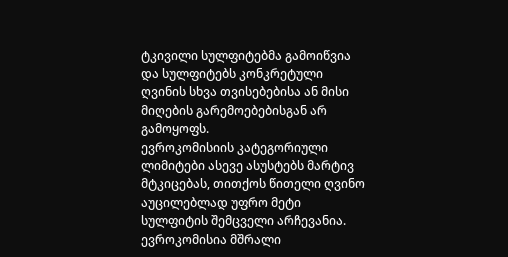ტკივილი სულფიტებმა გამოიწვია და სულფიტებს კონკრეტული ღვინის სხვა თვისებებისა ან მისი მიღების გარემოებებისგან არ გამოყოფს.
ევროკომისიის კატეგორიული ლიმიტები ასევე ასუსტებს მარტივ მტკიცებას, თითქოს წითელი ღვინო აუცილებლად უფრო მეტი სულფიტის შემცველი არჩევანია. ევროკომისია მშრალი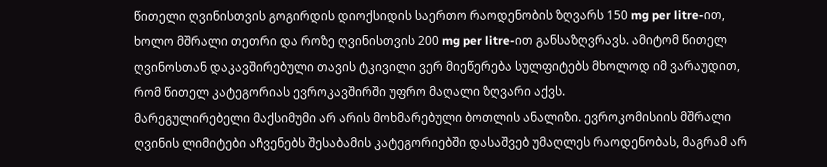წითელი ღვინისთვის გოგირდის დიოქსიდის საერთო რაოდენობის ზღვარს 150 mg per litre-ით, ხოლო მშრალი თეთრი და როზე ღვინისთვის 200 mg per litre-ით განსაზღვრავს. ამიტომ წითელ ღვინოსთან დაკავშირებული თავის ტკივილი ვერ მიეწერება სულფიტებს მხოლოდ იმ ვარაუდით, რომ წითელ კატეგორიას ევროკავშირში უფრო მაღალი ზღვარი აქვს.
მარეგულირებელი მაქსიმუმი არ არის მოხმარებული ბოთლის ანალიზი. ევროკომისიის მშრალი ღვინის ლიმიტები აჩვენებს შესაბამის კატეგორიებში დასაშვებ უმაღლეს რაოდენობას, მაგრამ არ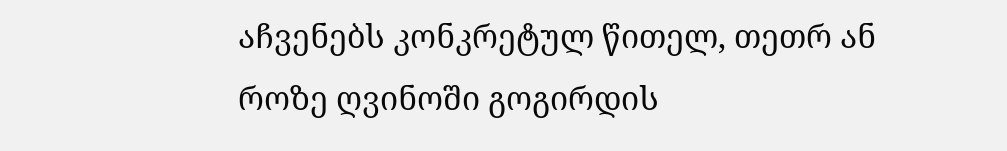აჩვენებს კონკრეტულ წითელ, თეთრ ან როზე ღვინოში გოგირდის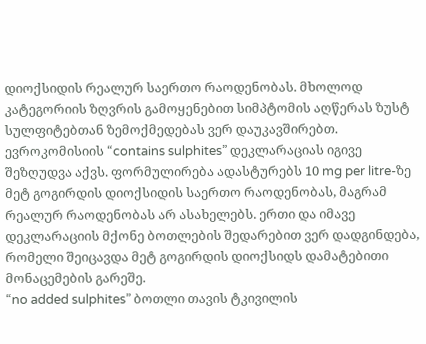დიოქსიდის რეალურ საერთო რაოდენობას. მხოლოდ კატეგორიის ზღვრის გამოყენებით სიმპტომის აღწერას ზუსტ სულფიტებთან ზემოქმედებას ვერ დაუკავშირებთ.
ევროკომისიის “contains sulphites” დეკლარაციას იგივე შეზღუდვა აქვს. ფორმულირება ადასტურებს 10 mg per litre-ზე მეტ გოგირდის დიოქსიდის საერთო რაოდენობას, მაგრამ რეალურ რაოდენობას არ ასახელებს. ერთი და იმავე დეკლარაციის მქონე ბოთლების შედარებით ვერ დადგინდება, რომელი შეიცავდა მეტ გოგირდის დიოქსიდს დამატებითი მონაცემების გარეშე.
“no added sulphites” ბოთლი თავის ტკივილის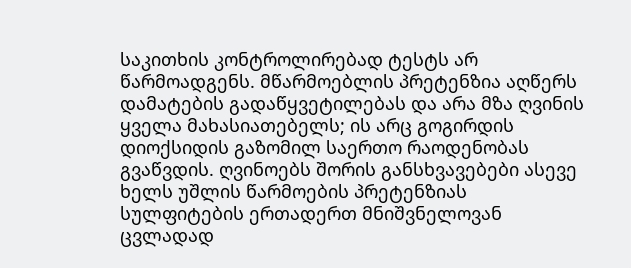საკითხის კონტროლირებად ტესტს არ წარმოადგენს. მწარმოებლის პრეტენზია აღწერს დამატების გადაწყვეტილებას და არა მზა ღვინის ყველა მახასიათებელს; ის არც გოგირდის დიოქსიდის გაზომილ საერთო რაოდენობას გვაწვდის. ღვინოებს შორის განსხვავებები ასევე ხელს უშლის წარმოების პრეტენზიას სულფიტების ერთადერთ მნიშვნელოვან ცვლადად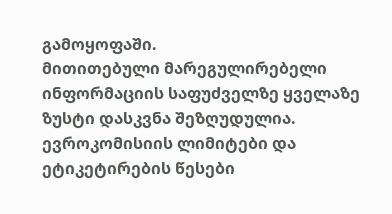გამოყოფაში.
მითითებული მარეგულირებელი ინფორმაციის საფუძველზე ყველაზე ზუსტი დასკვნა შეზღუდულია. ევროკომისიის ლიმიტები და ეტიკეტირების წესები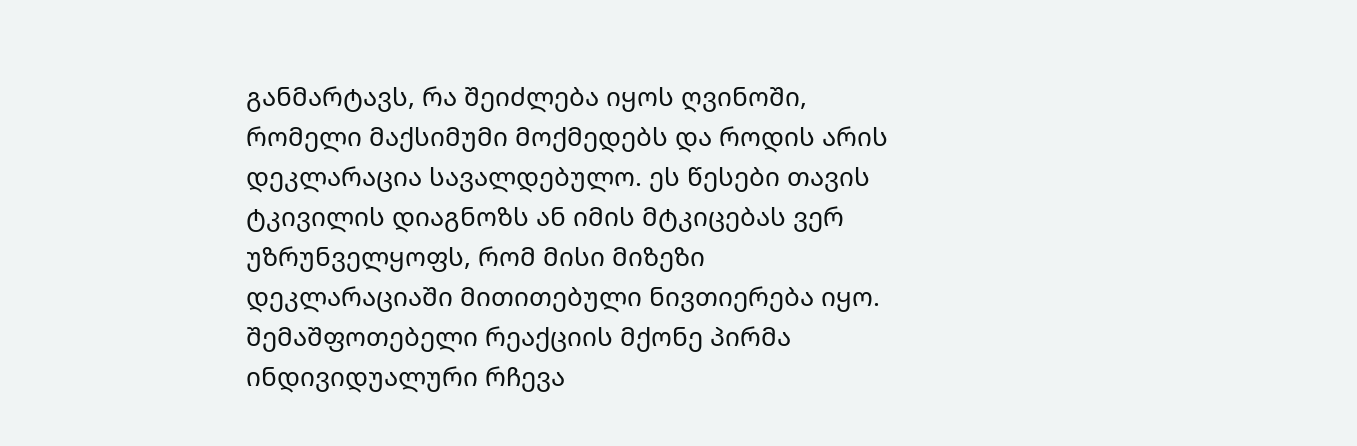განმარტავს, რა შეიძლება იყოს ღვინოში, რომელი მაქსიმუმი მოქმედებს და როდის არის დეკლარაცია სავალდებულო. ეს წესები თავის ტკივილის დიაგნოზს ან იმის მტკიცებას ვერ უზრუნველყოფს, რომ მისი მიზეზი დეკლარაციაში მითითებული ნივთიერება იყო.
შემაშფოთებელი რეაქციის მქონე პირმა ინდივიდუალური რჩევა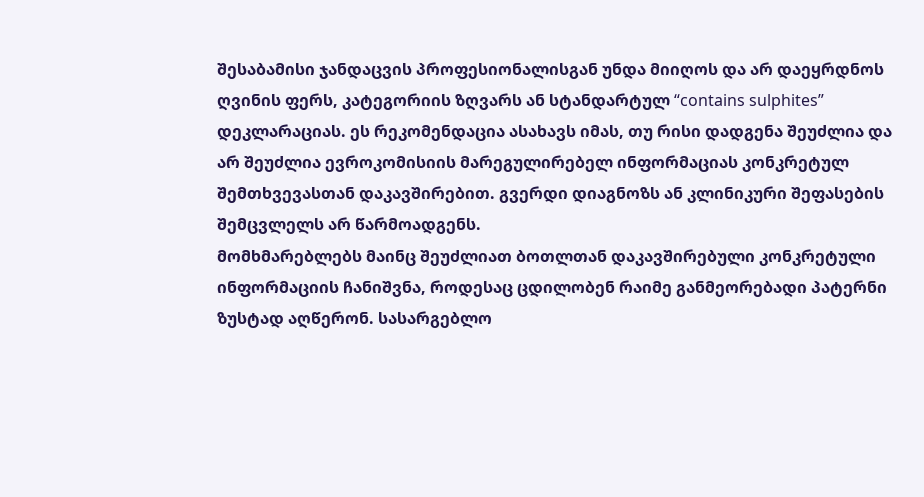შესაბამისი ჯანდაცვის პროფესიონალისგან უნდა მიიღოს და არ დაეყრდნოს ღვინის ფერს, კატეგორიის ზღვარს ან სტანდარტულ “contains sulphites” დეკლარაციას. ეს რეკომენდაცია ასახავს იმას, თუ რისი დადგენა შეუძლია და არ შეუძლია ევროკომისიის მარეგულირებელ ინფორმაციას კონკრეტულ შემთხვევასთან დაკავშირებით. გვერდი დიაგნოზს ან კლინიკური შეფასების შემცვლელს არ წარმოადგენს.
მომხმარებლებს მაინც შეუძლიათ ბოთლთან დაკავშირებული კონკრეტული ინფორმაციის ჩანიშვნა, როდესაც ცდილობენ რაიმე განმეორებადი პატერნი ზუსტად აღწერონ. სასარგებლო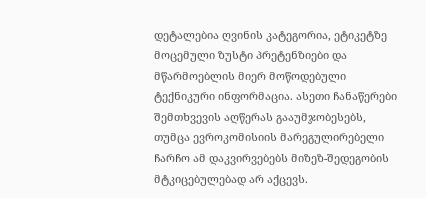დეტალებია ღვინის კატეგორია, ეტიკეტზე მოცემული ზუსტი პრეტენზიები და მწარმოებლის მიერ მოწოდებული ტექნიკური ინფორმაცია. ასეთი ჩანაწერები შემთხვევის აღწერას გააუმჯობესებს, თუმცა ევროკომისიის მარეგულირებელი ჩარჩო ამ დაკვირვებებს მიზეზ-შედეგობის მტკიცებულებად არ აქცევს.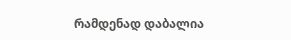რამდენად დაბალია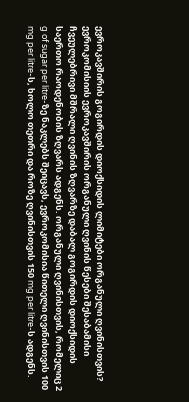ევროკავშირის გოგირდის დიოქსიდის ლიმიტები ორგანული ღვინისთვის?
ევროკომისიის ევროკავშირის ორგანული ღვინის წესები შესაბამისი ჩვეულებრივი მშრალი ღვინის ზღვარზე დაბალ გოგირდის დიოქსიდის საერთო რაოდენობის ზღვარს ადგენს. ორგანული ღვინისთვის, რომელიც 2 g of sugar per litre-ზე ნაკლებს შეიცავს, ევროკომისია წითელი ღვინისთვის 100 mg per litre-ს, ხოლო თეთრი და როზე ღვინისთვის 150 mg per litre-ს ადგენს.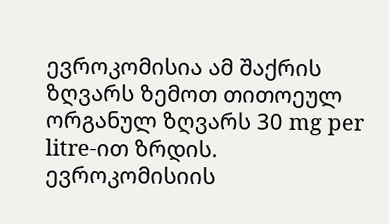ევროკომისია ამ შაქრის ზღვარს ზემოთ თითოეულ ორგანულ ზღვარს 30 mg per litre-ით ზრდის.
ევროკომისიის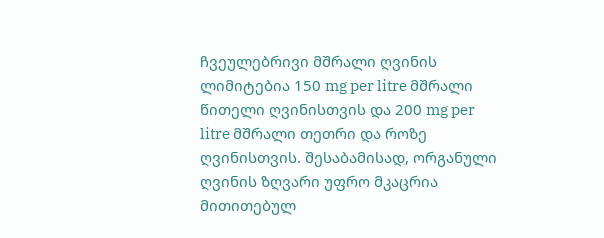ჩვეულებრივი მშრალი ღვინის ლიმიტებია 150 mg per litre მშრალი წითელი ღვინისთვის და 200 mg per litre მშრალი თეთრი და როზე ღვინისთვის. შესაბამისად, ორგანული ღვინის ზღვარი უფრო მკაცრია მითითებულ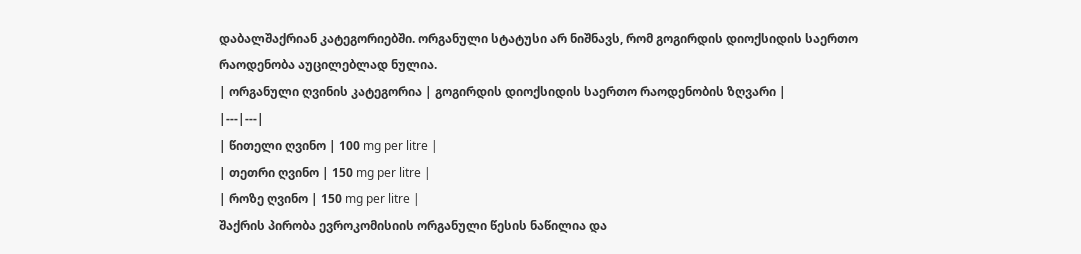დაბალშაქრიან კატეგორიებში. ორგანული სტატუსი არ ნიშნავს, რომ გოგირდის დიოქსიდის საერთო რაოდენობა აუცილებლად ნულია.
| ორგანული ღვინის კატეგორია | გოგირდის დიოქსიდის საერთო რაოდენობის ზღვარი |
|---|---|
| წითელი ღვინო | 100 mg per litre |
| თეთრი ღვინო | 150 mg per litre |
| როზე ღვინო | 150 mg per litre |
შაქრის პირობა ევროკომისიის ორგანული წესის ნაწილია და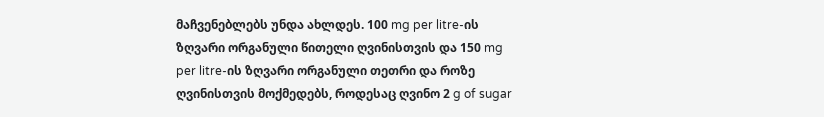მაჩვენებლებს უნდა ახლდეს. 100 mg per litre-ის ზღვარი ორგანული წითელი ღვინისთვის და 150 mg per litre-ის ზღვარი ორგანული თეთრი და როზე ღვინისთვის მოქმედებს, როდესაც ღვინო 2 g of sugar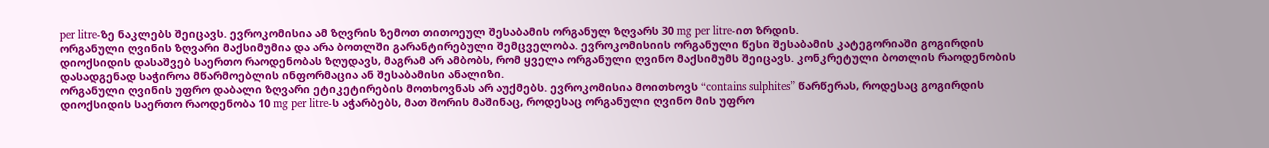per litre-ზე ნაკლებს შეიცავს. ევროკომისია ამ ზღვრის ზემოთ თითოეულ შესაბამის ორგანულ ზღვარს 30 mg per litre-ით ზრდის.
ორგანული ღვინის ზღვარი მაქსიმუმია და არა ბოთლში გარანტირებული შემცველობა. ევროკომისიის ორგანული წესი შესაბამის კატეგორიაში გოგირდის დიოქსიდის დასაშვებ საერთო რაოდენობას ზღუდავს, მაგრამ არ ამბობს, რომ ყველა ორგანული ღვინო მაქსიმუმს შეიცავს. კონკრეტული ბოთლის რაოდენობის დასადგენად საჭიროა მწარმოებლის ინფორმაცია ან შესაბამისი ანალიზი.
ორგანული ღვინის უფრო დაბალი ზღვარი ეტიკეტირების მოთხოვნას არ აუქმებს. ევროკომისია მოითხოვს “contains sulphites” წარწერას, როდესაც გოგირდის დიოქსიდის საერთო რაოდენობა 10 mg per litre-ს აჭარბებს, მათ შორის მაშინაც, როდესაც ორგანული ღვინო მის უფრო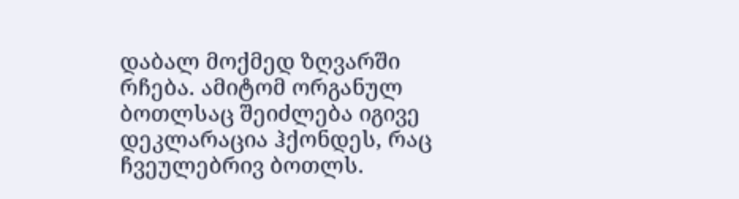დაბალ მოქმედ ზღვარში რჩება. ამიტომ ორგანულ ბოთლსაც შეიძლება იგივე დეკლარაცია ჰქონდეს, რაც ჩვეულებრივ ბოთლს.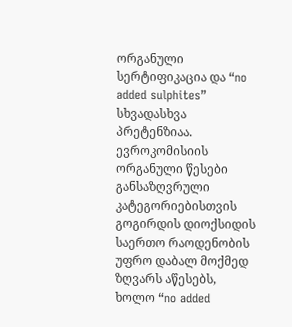ორგანული სერტიფიკაცია და “no added sulphites” სხვადასხვა პრეტენზიაა. ევროკომისიის ორგანული წესები განსაზღვრული კატეგორიებისთვის გოგირდის დიოქსიდის საერთო რაოდენობის უფრო დაბალ მოქმედ ზღვარს აწესებს, ხოლო “no added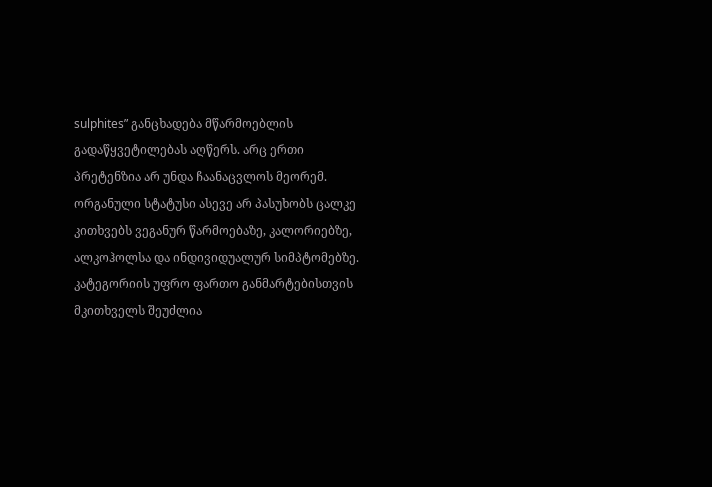sulphites” განცხადება მწარმოებლის გადაწყვეტილებას აღწერს. არც ერთი პრეტენზია არ უნდა ჩაანაცვლოს მეორემ.
ორგანული სტატუსი ასევე არ პასუხობს ცალკე კითხვებს ვეგანურ წარმოებაზე, კალორიებზე, ალკოჰოლსა და ინდივიდუალურ სიმპტომებზე. კატეგორიის უფრო ფართო განმარტებისთვის მკითხველს შეუძლია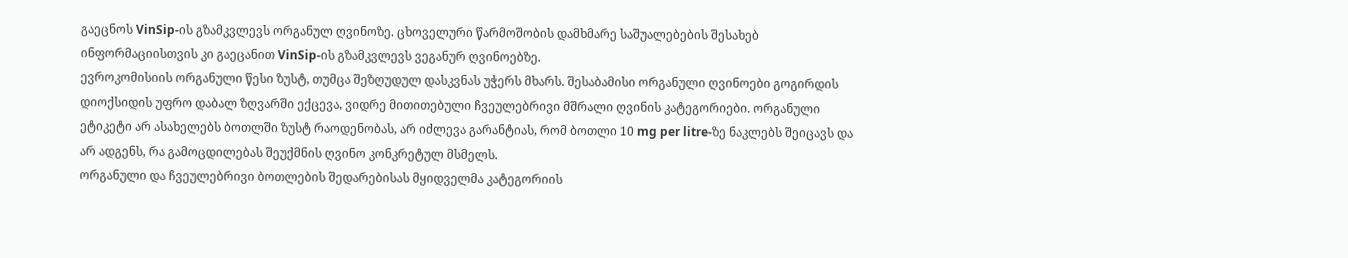გაეცნოს VinSip-ის გზამკვლევს ორგანულ ღვინოზე. ცხოველური წარმოშობის დამხმარე საშუალებების შესახებ ინფორმაციისთვის კი გაეცანით VinSip-ის გზამკვლევს ვეგანურ ღვინოებზე.
ევროკომისიის ორგანული წესი ზუსტ, თუმცა შეზღუდულ დასკვნას უჭერს მხარს. შესაბამისი ორგანული ღვინოები გოგირდის დიოქსიდის უფრო დაბალ ზღვარში ექცევა, ვიდრე მითითებული ჩვეულებრივი მშრალი ღვინის კატეგორიები. ორგანული ეტიკეტი არ ასახელებს ბოთლში ზუსტ რაოდენობას, არ იძლევა გარანტიას, რომ ბოთლი 10 mg per litre-ზე ნაკლებს შეიცავს და არ ადგენს, რა გამოცდილებას შეუქმნის ღვინო კონკრეტულ მსმელს.
ორგანული და ჩვეულებრივი ბოთლების შედარებისას მყიდველმა კატეგორიის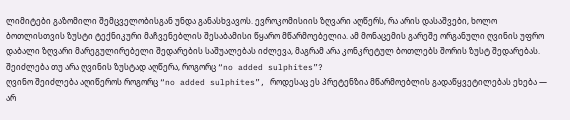ლიმიტები გაზომილი შემცველობისგან უნდა განასხვავოს. ევროკომისიის ზღვარი აღწერს, რა არის დასაშვები, ხოლო ბოთლისთვის ზუსტი ტექნიკური მაჩვენებლის შესაბამისი წყარო მწარმოებელია. ამ მონაცემის გარეშე ორგანული ღვინის უფრო დაბალი ზღვარი მარეგულირებელი შედარების საშუალებას იძლევა, მაგრამ არა კონკრეტულ ბოთლებს შორის ზუსტ შედარებას.
შეიძლება თუ არა ღვინის ზუსტად აღწერა, როგორც “no added sulphites”?
ღვინო შეიძლება აღიწეროს როგორც “no added sulphites”, როდესაც ეს პრეტენზია მწარმოებლის გადაწყვეტილებას ეხება — არ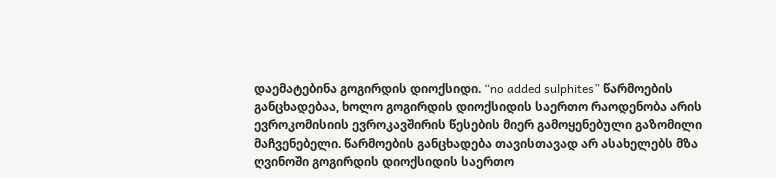დაემატებინა გოგირდის დიოქსიდი. “no added sulphites” წარმოების განცხადებაა, ხოლო გოგირდის დიოქსიდის საერთო რაოდენობა არის ევროკომისიის ევროკავშირის წესების მიერ გამოყენებული გაზომილი მაჩვენებელი. წარმოების განცხადება თავისთავად არ ასახელებს მზა ღვინოში გოგირდის დიოქსიდის საერთო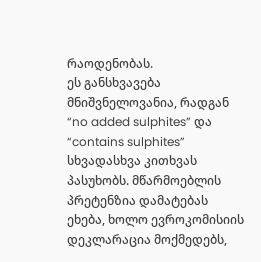რაოდენობას.
ეს განსხვავება მნიშვნელოვანია, რადგან “no added sulphites” და “contains sulphites” სხვადასხვა კითხვას პასუხობს. მწარმოებლის პრეტენზია დამატებას ეხება, ხოლო ევროკომისიის დეკლარაცია მოქმედებს,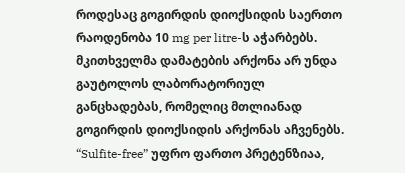როდესაც გოგირდის დიოქსიდის საერთო რაოდენობა 10 mg per litre-ს აჭარბებს. მკითხველმა დამატების არქონა არ უნდა გაუტოლოს ლაბორატორიულ განცხადებას, რომელიც მთლიანად გოგირდის დიოქსიდის არქონას აჩვენებს.
“Sulfite-free” უფრო ფართო პრეტენზიაა,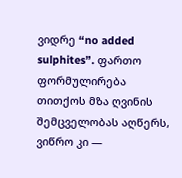ვიდრე “no added sulphites”. ფართო ფორმულირება თითქოს მზა ღვინის შემცველობას აღწერს, ვიწრო კი —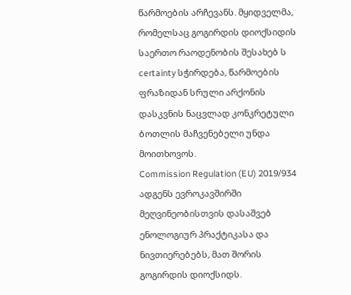წარმოების არჩევანს. მყიდველმა, რომელსაც გოგირდის დიოქსიდის საერთო რაოდენობის შესახებ ს certainty სჭირდება, წარმოების ფრაზიდან სრული არქონის დასკვნის ნაცვლად კონკრეტული ბოთლის მაჩვენებელი უნდა მოითხოვოს.
Commission Regulation (EU) 2019/934 ადგენს ევროკავშირში მეღვინეობისთვის დასაშვებ ენოლოგიურ პრაქტიკასა და ნივთიერებებს, მათ შორის გოგირდის დიოქსიდს.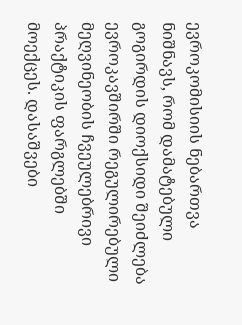ევროკომისიის ნებართვა ნიშნავს, რომ დამატებული გოგირდის დიოქსიდი შეიძლება ევროკავშირში რეგულირებული მეღვინეობის ჩვეულებრივი პრაქტიკის ფარგლებში მოექცეს. დასაშვები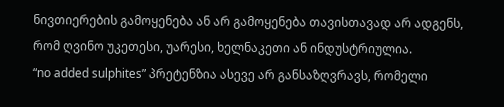ნივთიერების გამოყენება ან არ გამოყენება თავისთავად არ ადგენს, რომ ღვინო უკეთესი, უარესი, ხელნაკეთი ან ინდუსტრიულია.
“no added sulphites” პრეტენზია ასევე არ განსაზღვრავს, რომელი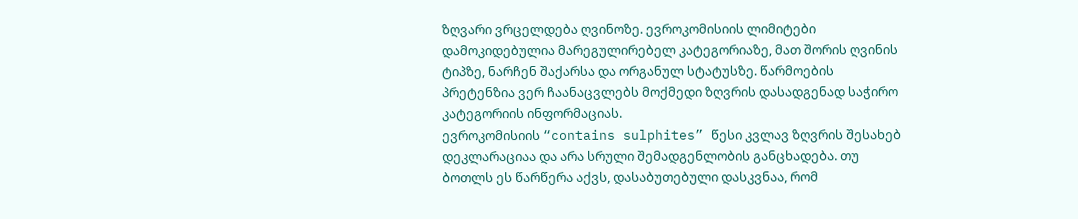ზღვარი ვრცელდება ღვინოზე. ევროკომისიის ლიმიტები დამოკიდებულია მარეგულირებელ კატეგორიაზე, მათ შორის ღვინის ტიპზე, ნარჩენ შაქარსა და ორგანულ სტატუსზე. წარმოების პრეტენზია ვერ ჩაანაცვლებს მოქმედი ზღვრის დასადგენად საჭირო კატეგორიის ინფორმაციას.
ევროკომისიის “contains sulphites” წესი კვლავ ზღვრის შესახებ დეკლარაციაა და არა სრული შემადგენლობის განცხადება. თუ ბოთლს ეს წარწერა აქვს, დასაბუთებული დასკვნაა, რომ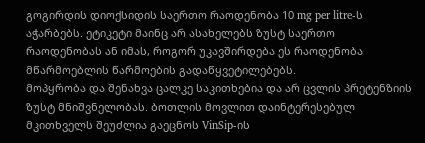გოგირდის დიოქსიდის საერთო რაოდენობა 10 mg per litre-ს აჭარბებს. ეტიკეტი მაინც არ ასახელებს ზუსტ საერთო რაოდენობას ან იმას, როგორ უკავშირდება ეს რაოდენობა მწარმოებლის წარმოების გადაწყვეტილებებს.
მოპყრობა და შენახვა ცალკე საკითხებია და არ ცვლის პრეტენზიის ზუსტ მნიშვნელობას. ბოთლის მოვლით დაინტერესებულ მკითხველს შეუძლია გაეცნოს VinSip-ის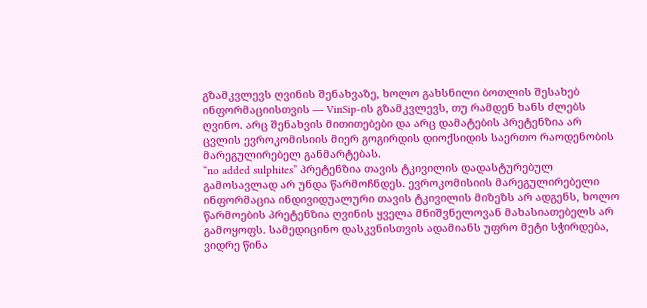გზამკვლევს ღვინის შენახვაზე, ხოლო გახსნილი ბოთლის შესახებ ინფორმაციისთვის — VinSip-ის გზამკვლევს, თუ რამდენ ხანს ძლებს ღვინო. არც შენახვის მითითებები და არც დამატების პრეტენზია არ ცვლის ევროკომისიის მიერ გოგირდის დიოქსიდის საერთო რაოდენობის მარეგულირებელ განმარტებას.
“no added sulphites” პრეტენზია თავის ტკივილის დადასტურებულ გამოსავლად არ უნდა წარმოჩნდეს. ევროკომისიის მარეგულირებელი ინფორმაცია ინდივიდუალური თავის ტკივილის მიზეზს არ ადგენს, ხოლო წარმოების პრეტენზია ღვინის ყველა მნიშვნელოვან მახასიათებელს არ გამოყოფს. სამედიცინო დასკვნისთვის ადამიანს უფრო მეტი სჭირდება, ვიდრე წინა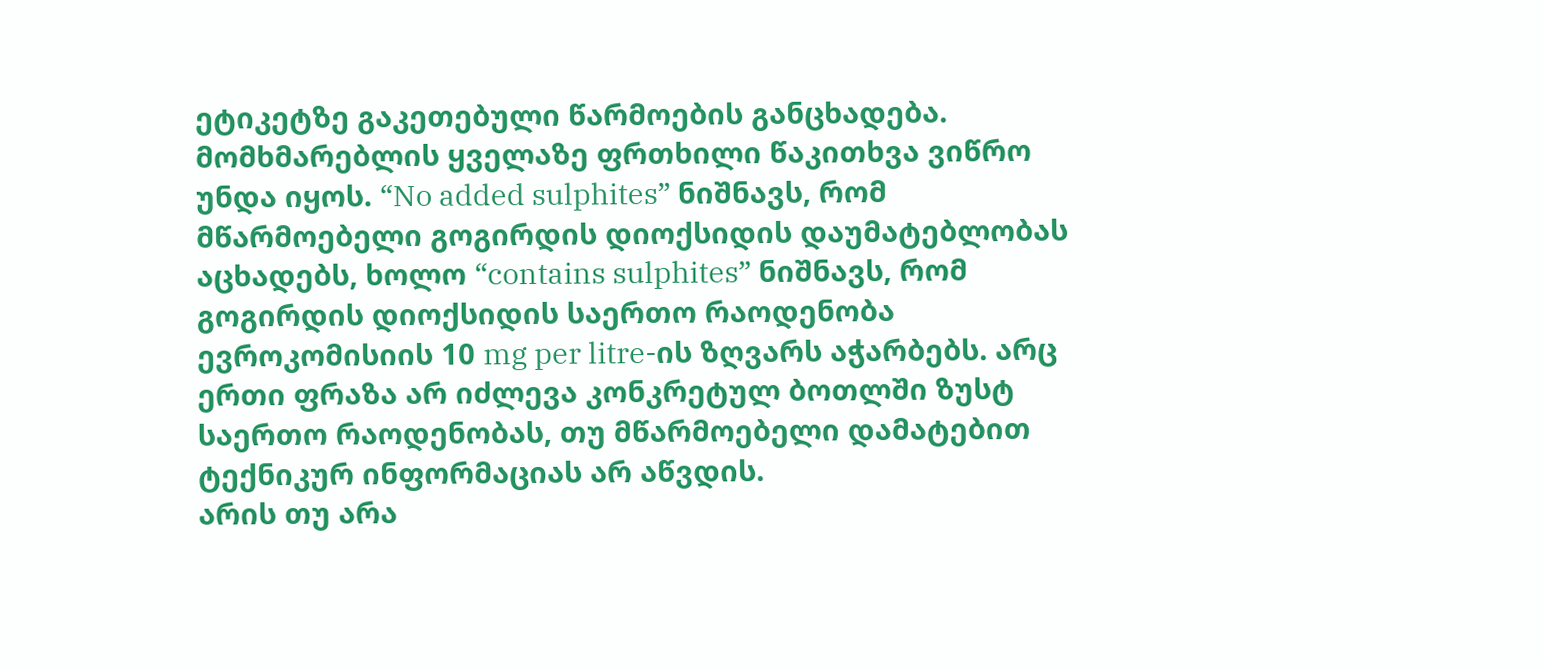ეტიკეტზე გაკეთებული წარმოების განცხადება.
მომხმარებლის ყველაზე ფრთხილი წაკითხვა ვიწრო უნდა იყოს. “No added sulphites” ნიშნავს, რომ მწარმოებელი გოგირდის დიოქსიდის დაუმატებლობას აცხადებს, ხოლო “contains sulphites” ნიშნავს, რომ გოგირდის დიოქსიდის საერთო რაოდენობა ევროკომისიის 10 mg per litre-ის ზღვარს აჭარბებს. არც ერთი ფრაზა არ იძლევა კონკრეტულ ბოთლში ზუსტ საერთო რაოდენობას, თუ მწარმოებელი დამატებით ტექნიკურ ინფორმაციას არ აწვდის.
არის თუ არა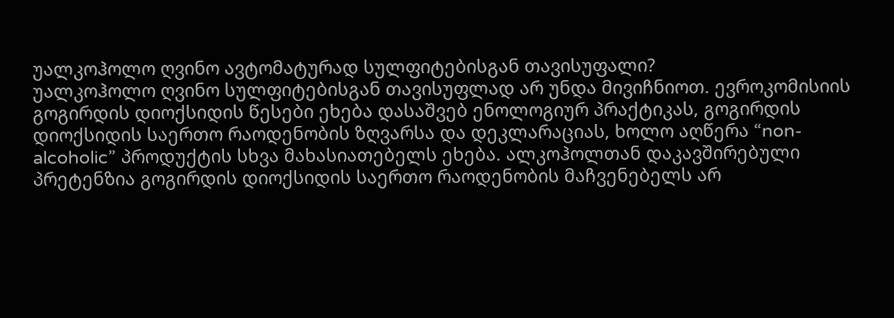უალკოჰოლო ღვინო ავტომატურად სულფიტებისგან თავისუფალი?
უალკოჰოლო ღვინო სულფიტებისგან თავისუფლად არ უნდა მივიჩნიოთ. ევროკომისიის გოგირდის დიოქსიდის წესები ეხება დასაშვებ ენოლოგიურ პრაქტიკას, გოგირდის დიოქსიდის საერთო რაოდენობის ზღვარსა და დეკლარაციას, ხოლო აღწერა “non-alcoholic” პროდუქტის სხვა მახასიათებელს ეხება. ალკოჰოლთან დაკავშირებული პრეტენზია გოგირდის დიოქსიდის საერთო რაოდენობის მაჩვენებელს არ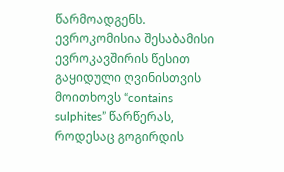წარმოადგენს.
ევროკომისია შესაბამისი ევროკავშირის წესით გაყიდული ღვინისთვის მოითხოვს “contains sulphites” წარწერას, როდესაც გოგირდის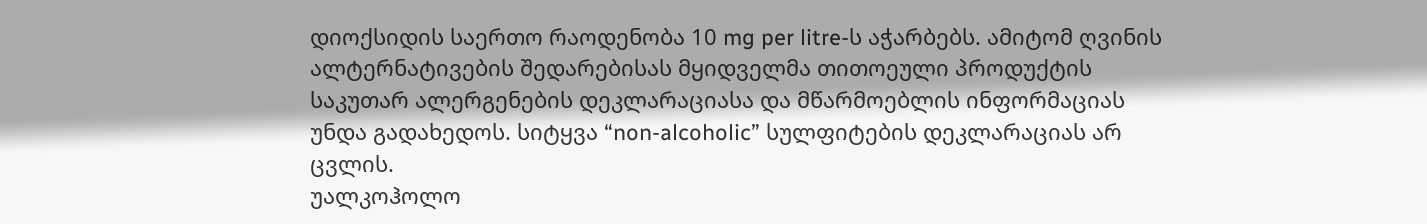დიოქსიდის საერთო რაოდენობა 10 mg per litre-ს აჭარბებს. ამიტომ ღვინის ალტერნატივების შედარებისას მყიდველმა თითოეული პროდუქტის საკუთარ ალერგენების დეკლარაციასა და მწარმოებლის ინფორმაციას უნდა გადახედოს. სიტყვა “non-alcoholic” სულფიტების დეკლარაციას არ ცვლის.
უალკოჰოლო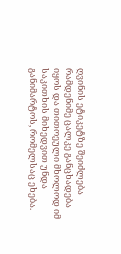ღვინის ეტიკეტზე შეიძლება რამდენიმე ცალკე განცხადება იყოს და თითოეული მხოლოდ იმ საკითხის მიხედვით უნდა განიმარტოს, რომელსაც ეხება.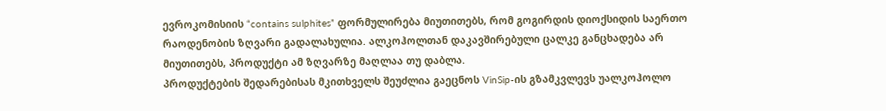ევროკომისიის “contains sulphites” ფორმულირება მიუთითებს, რომ გოგირდის დიოქსიდის საერთო რაოდენობის ზღვარი გადალახულია. ალკოჰოლთან დაკავშირებული ცალკე განცხადება არ მიუთითებს, პროდუქტი ამ ზღვარზე მაღლაა თუ დაბლა.
პროდუქტების შედარებისას მკითხველს შეუძლია გაეცნოს VinSip-ის გზამკვლევს უალკოჰოლო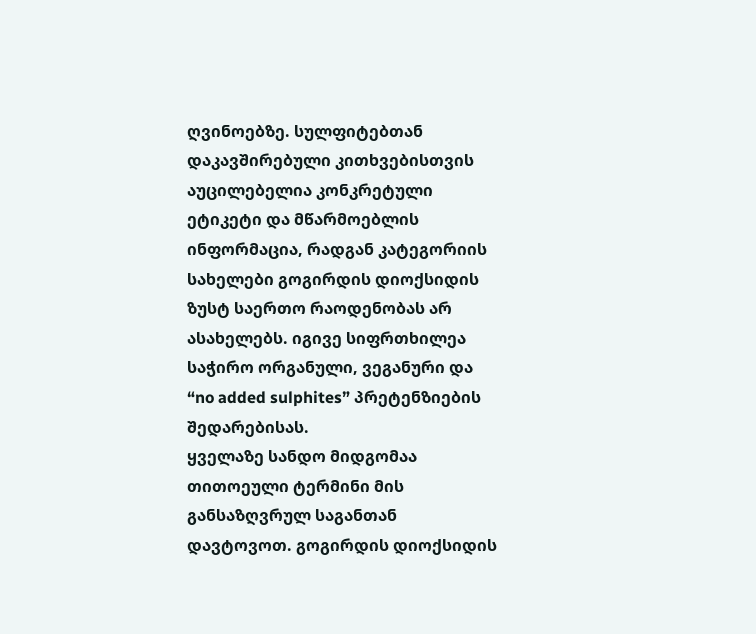ღვინოებზე. სულფიტებთან დაკავშირებული კითხვებისთვის აუცილებელია კონკრეტული ეტიკეტი და მწარმოებლის ინფორმაცია, რადგან კატეგორიის სახელები გოგირდის დიოქსიდის ზუსტ საერთო რაოდენობას არ ასახელებს. იგივე სიფრთხილეა საჭირო ორგანული, ვეგანური და “no added sulphites” პრეტენზიების შედარებისას.
ყველაზე სანდო მიდგომაა თითოეული ტერმინი მის განსაზღვრულ საგანთან დავტოვოთ. გოგირდის დიოქსიდის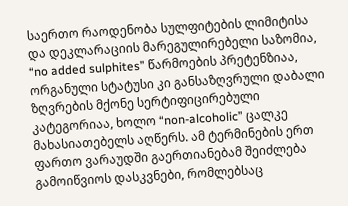საერთო რაოდენობა სულფიტების ლიმიტისა და დეკლარაციის მარეგულირებელი საზომია, “no added sulphites” წარმოების პრეტენზიაა, ორგანული სტატუსი კი განსაზღვრული დაბალი ზღვრების მქონე სერტიფიცირებული კატეგორიაა, ხოლო “non-alcoholic” ცალკე მახასიათებელს აღწერს. ამ ტერმინების ერთ ფართო ვარაუდში გაერთიანებამ შეიძლება გამოიწვიოს დასკვნები, რომლებსაც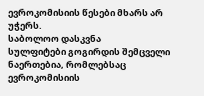ევროკომისიის წესები მხარს არ უჭერს.
საბოლოო დასკვნა
სულფიტები გოგირდის შემცველი ნაერთებია, რომლებსაც ევროკომისიის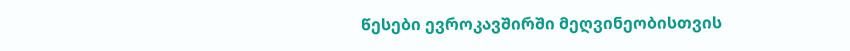წესები ევროკავშირში მეღვინეობისთვის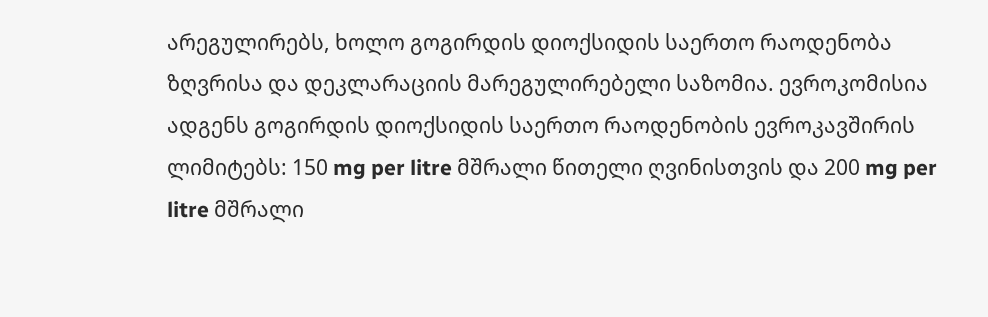არეგულირებს, ხოლო გოგირდის დიოქსიდის საერთო რაოდენობა ზღვრისა და დეკლარაციის მარეგულირებელი საზომია. ევროკომისია ადგენს გოგირდის დიოქსიდის საერთო რაოდენობის ევროკავშირის ლიმიტებს: 150 mg per litre მშრალი წითელი ღვინისთვის და 200 mg per litre მშრალი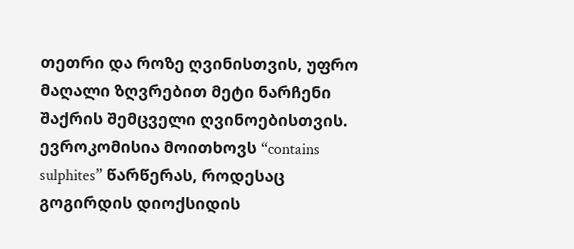თეთრი და როზე ღვინისთვის, უფრო მაღალი ზღვრებით მეტი ნარჩენი შაქრის შემცველი ღვინოებისთვის. ევროკომისია მოითხოვს “contains sulphites” წარწერას, როდესაც გოგირდის დიოქსიდის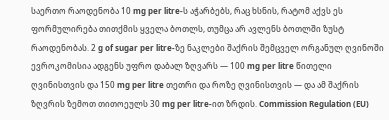საერთო რაოდენობა 10 mg per litre-ს აჭარბებს, რაც ხსნის, რატომ აქვს ეს ფორმულირება თითქმის ყველა ბოთლს, თუმცა არ ავლენს ბოთლში ზუსტ რაოდენობას. 2 g of sugar per litre-ზე ნაკლები შაქრის შემცველ ორგანულ ღვინოში ევროკომისია ადგენს უფრო დაბალ ზღვარს — 100 mg per litre წითელი ღვინისთვის და 150 mg per litre თეთრი და როზე ღვინისთვის — და ამ შაქრის ზღვრის ზემოთ თითოეულს 30 mg per litre-ით ზრდის. Commission Regulation (EU)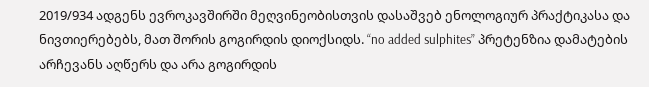2019/934 ადგენს ევროკავშირში მეღვინეობისთვის დასაშვებ ენოლოგიურ პრაქტიკასა და ნივთიერებებს, მათ შორის გოგირდის დიოქსიდს. “no added sulphites” პრეტენზია დამატების არჩევანს აღწერს და არა გოგირდის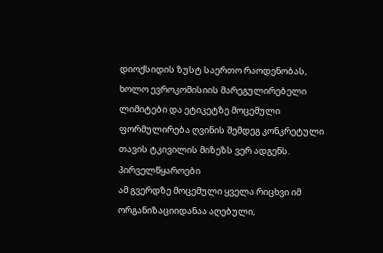დიოქსიდის ზუსტ საერთო რაოდენობას, ხოლო ევროკომისიის მარეგულირებელი ლიმიტები და ეტიკეტზე მოცემული ფორმულირება ღვინის შემდეგ კონკრეტული თავის ტკივილის მიზეზს ვერ ადგენს.
პირველწყაროები
ამ გვერდზე მოცემული ყველა რიცხვი იმ ორგანიზაციიდანაა აღებული,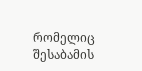რომელიც შესაბამის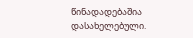წინადადებაშია დასახელებული.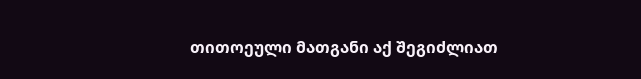თითოეული მათგანი აქ შეგიძლიათ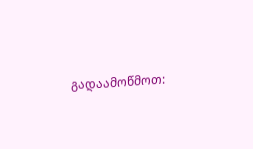გადაამოწმოთ: